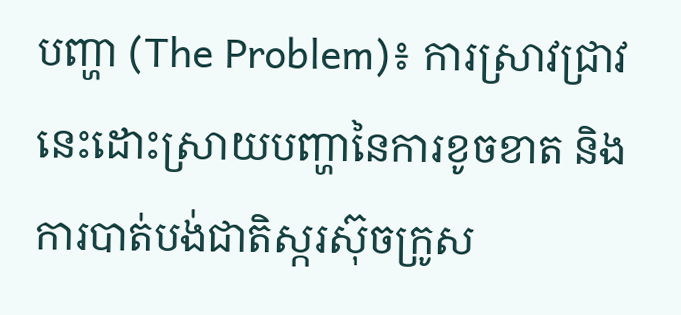បញ្ហា (The Problem)៖ ការស្រាវជ្រាវនេះដោះស្រាយបញ្ហានៃការខូចខាត និងការបាត់បង់ជាតិស្ករស៊ុចក្រូស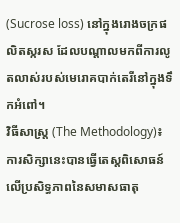(Sucrose loss) នៅក្នុងរោងចក្រផលិតស្ករស ដែលបណ្តាលមកពីការលូតលាស់របស់មេរោគបាក់តេរីនៅក្នុងទឹកអំពៅ។
វិធីសាស្ត្រ (The Methodology)៖ ការសិក្សានេះបានធ្វើតេស្តពិសោធន៍លើប្រសិទ្ធភាពនៃសមាសធាតុ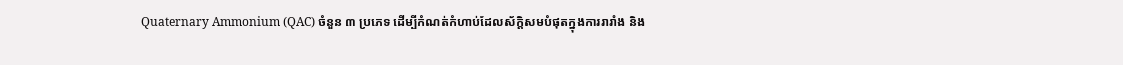Quaternary Ammonium (QAC) ចំនួន ៣ ប្រភេទ ដើម្បីកំណត់កំហាប់ដែលស័ក្តិសមបំផុតក្នុងការរារាំង និង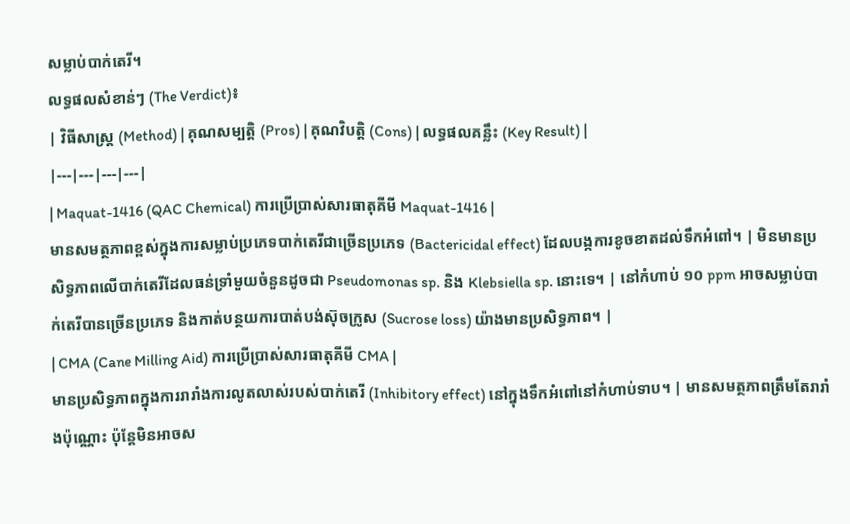សម្លាប់បាក់តេរី។
លទ្ធផលសំខាន់ៗ (The Verdict)៖
| វិធីសាស្ត្រ (Method) | គុណសម្បត្តិ (Pros) | គុណវិបត្តិ (Cons) | លទ្ធផលគន្លឹះ (Key Result) |
|---|---|---|---|
| Maquat-1416 (QAC Chemical) ការប្រើប្រាស់សារធាតុគីមី Maquat-1416 |
មានសមត្ថភាពខ្ពស់ក្នុងការសម្លាប់ប្រភេទបាក់តេរីជាច្រើនប្រភេទ (Bactericidal effect) ដែលបង្កការខូចខាតដល់ទឹកអំពៅ។ | មិនមានប្រសិទ្ធភាពលើបាក់តេរីដែលធន់ទ្រាំមួយចំនួនដូចជា Pseudomonas sp. និង Klebsiella sp. នោះទេ។ | នៅកំហាប់ ១០ ppm អាចសម្លាប់បាក់តេរីបានច្រើនប្រភេទ និងកាត់បន្ថយការបាត់បង់ស៊ុចក្រូស (Sucrose loss) យ៉ាងមានប្រសិទ្ធភាព។ |
| CMA (Cane Milling Aid) ការប្រើប្រាស់សារធាតុគីមី CMA |
មានប្រសិទ្ធភាពក្នុងការរារាំងការលូតលាស់របស់បាក់តេរី (Inhibitory effect) នៅក្នុងទឹកអំពៅនៅកំហាប់ទាប។ | មានសមត្ថភាពត្រឹមតែរារាំងប៉ុណ្ណោះ ប៉ុន្តែមិនអាចស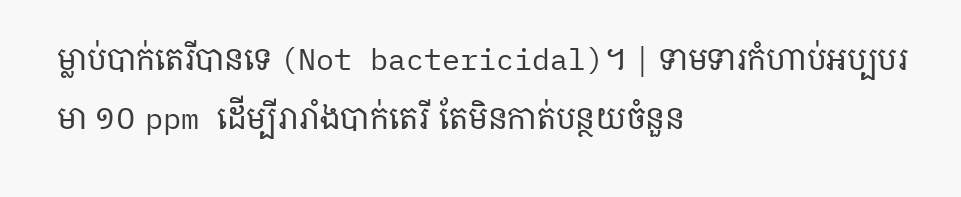ម្លាប់បាក់តេរីបានទេ (Not bactericidal)។ | ទាមទារកំហាប់អប្បបរមា ១០ ppm ដើម្បីរារាំងបាក់តេរី តែមិនកាត់បន្ថយចំនួន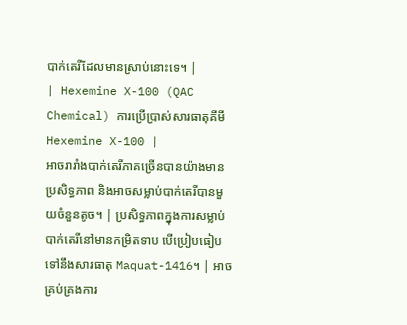បាក់តេរីដែលមានស្រាប់នោះទេ។ |
| Hexemine X-100 (QAC Chemical) ការប្រើប្រាស់សារធាតុគីមី Hexemine X-100 |
អាចរារាំងបាក់តេរីភាគច្រើនបានយ៉ាងមានប្រសិទ្ធភាព និងអាចសម្លាប់បាក់តេរីបានមួយចំនួនតូច។ | ប្រសិទ្ធភាពក្នុងការសម្លាប់បាក់តេរីនៅមានកម្រិតទាប បើប្រៀបធៀបទៅនឹងសារធាតុ Maquat-1416។ | អាចគ្រប់គ្រងការ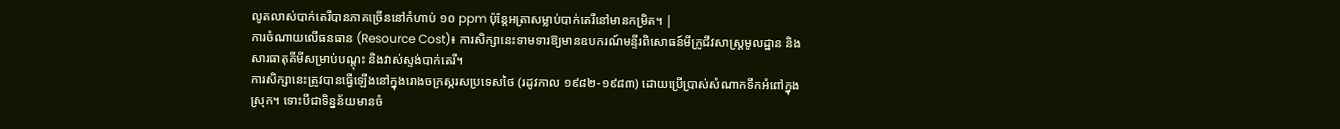លូតលាស់បាក់តេរីបានភាគច្រើននៅកំហាប់ ១០ ppm ប៉ុន្តែអត្រាសម្លាប់បាក់តេរីនៅមានកម្រិត។ |
ការចំណាយលើធនធាន (Resource Cost)៖ ការសិក្សានេះទាមទារឱ្យមានឧបករណ៍មន្ទីរពិសោធន៍មីក្រូជីវសាស្ត្រមូលដ្ឋាន និងសារធាតុគីមីសម្រាប់បណ្ដុះ និងវាស់ស្ទង់បាក់តេរី។
ការសិក្សានេះត្រូវបានធ្វើឡើងនៅក្នុងរោងចក្រស្ករសប្រទេសថៃ (រដូវកាល ១៩៨២-១៩៨៣) ដោយប្រើប្រាស់សំណាកទឹកអំពៅក្នុងស្រុក។ ទោះបីជាទិន្នន័យមានចំ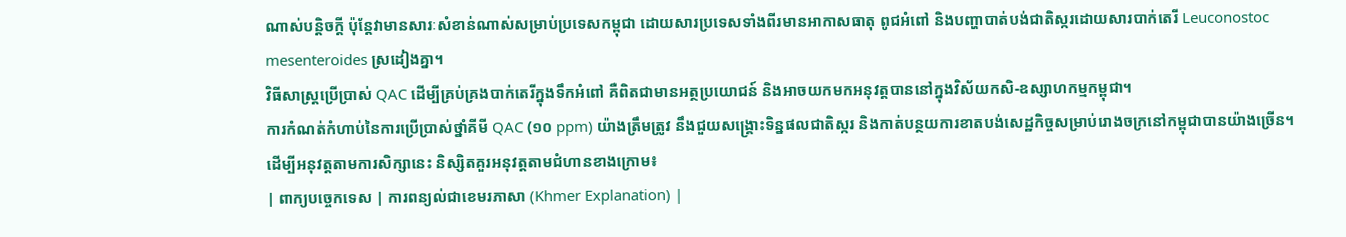ណាស់បន្តិចក្តី ប៉ុន្តែវាមានសារៈសំខាន់ណាស់សម្រាប់ប្រទេសកម្ពុជា ដោយសារប្រទេសទាំងពីរមានអាកាសធាតុ ពូជអំពៅ និងបញ្ហាបាត់បង់ជាតិស្ករដោយសារបាក់តេរី Leuconostoc mesenteroides ស្រដៀងគ្នា។
វិធីសាស្ត្រប្រើប្រាស់ QAC ដើម្បីគ្រប់គ្រងបាក់តេរីក្នុងទឹកអំពៅ គឺពិតជាមានអត្ថប្រយោជន៍ និងអាចយកមកអនុវត្តបាននៅក្នុងវិស័យកសិ-ឧស្សាហកម្មកម្ពុជា។
ការកំណត់កំហាប់នៃការប្រើប្រាស់ថ្នាំគីមី QAC (១០ ppm) យ៉ាងត្រឹមត្រូវ នឹងជួយសង្គ្រោះទិន្នផលជាតិស្ករ និងកាត់បន្ថយការខាតបង់សេដ្ឋកិច្ចសម្រាប់រោងចក្រនៅកម្ពុជាបានយ៉ាងច្រើន។
ដើម្បីអនុវត្តតាមការសិក្សានេះ និស្សិតគួរអនុវត្តតាមជំហានខាងក្រោម៖
| ពាក្យបច្ចេកទេស | ការពន្យល់ជាខេមរភាសា (Khmer Explanation) |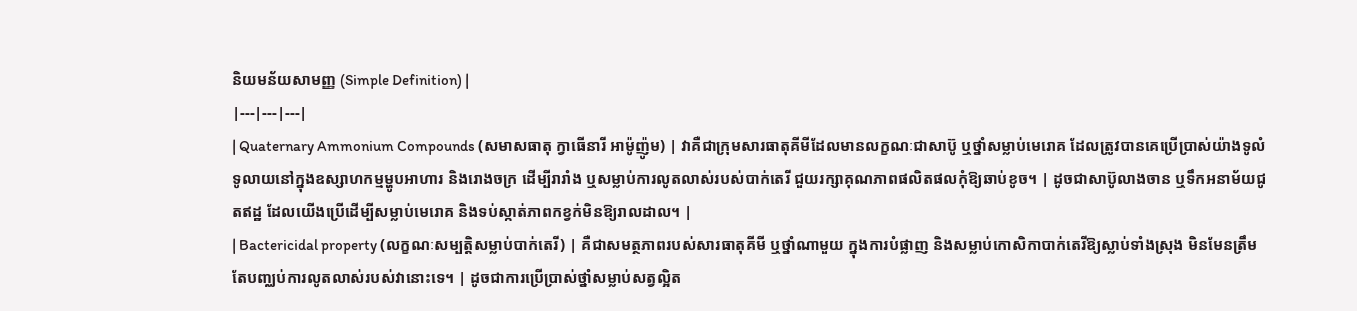និយមន័យសាមញ្ញ (Simple Definition) |
|---|---|---|
| Quaternary Ammonium Compounds (សមាសធាតុ ក្វាធើនារី អាម៉ូញ៉ូម) | វាគឺជាក្រុមសារធាតុគីមីដែលមានលក្ខណៈជាសាប៊ូ ឬថ្នាំសម្លាប់មេរោគ ដែលត្រូវបានគេប្រើប្រាស់យ៉ាងទូលំទូលាយនៅក្នុងឧស្សាហកម្មម្ហូបអាហារ និងរោងចក្រ ដើម្បីរារាំង ឬសម្លាប់ការលូតលាស់របស់បាក់តេរី ជួយរក្សាគុណភាពផលិតផលកុំឱ្យឆាប់ខូច។ | ដូចជាសាប៊ូលាងចាន ឬទឹកអនាម័យជូតឥដ្ឋ ដែលយើងប្រើដើម្បីសម្លាប់មេរោគ និងទប់ស្កាត់ភាពកខ្វក់មិនឱ្យរាលដាល។ |
| Bactericidal property (លក្ខណៈសម្បត្តិសម្លាប់បាក់តេរី) | គឺជាសមត្ថភាពរបស់សារធាតុគីមី ឬថ្នាំណាមួយ ក្នុងការបំផ្លាញ និងសម្លាប់កោសិកាបាក់តេរីឱ្យស្លាប់ទាំងស្រុង មិនមែនត្រឹមតែបញ្ឈប់ការលូតលាស់របស់វានោះទេ។ | ដូចជាការប្រើប្រាស់ថ្នាំសម្លាប់សត្វល្អិត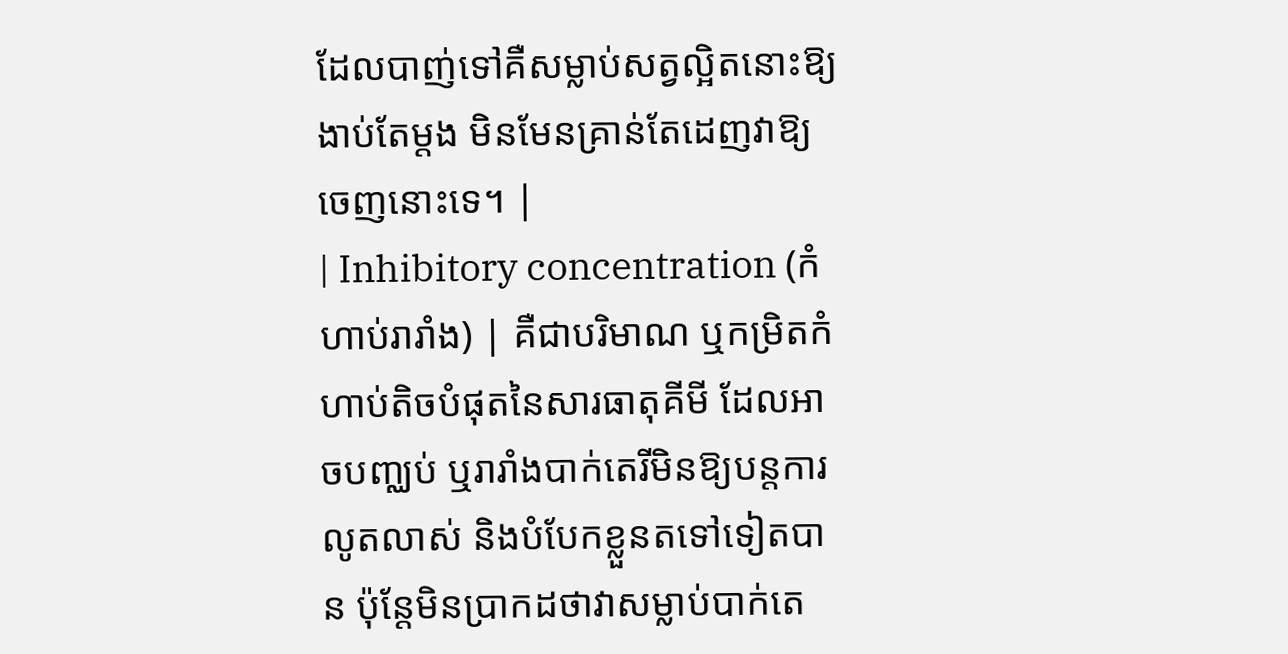ដែលបាញ់ទៅគឺសម្លាប់សត្វល្អិតនោះឱ្យងាប់តែម្តង មិនមែនគ្រាន់តែដេញវាឱ្យចេញនោះទេ។ |
| Inhibitory concentration (កំហាប់រារាំង) | គឺជាបរិមាណ ឬកម្រិតកំហាប់តិចបំផុតនៃសារធាតុគីមី ដែលអាចបញ្ឈប់ ឬរារាំងបាក់តេរីមិនឱ្យបន្តការលូតលាស់ និងបំបែកខ្លួនតទៅទៀតបាន ប៉ុន្តែមិនប្រាកដថាវាសម្លាប់បាក់តេ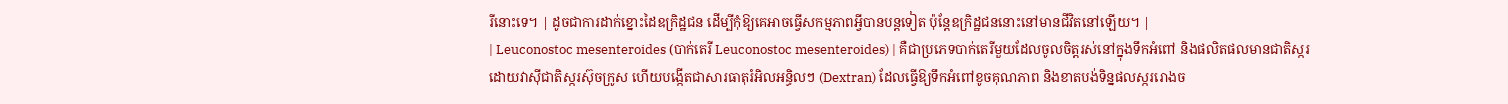រីនោះទេ។ | ដូចជាការដាក់ខ្នោះដៃឧក្រិដ្ឋជន ដើម្បីកុំឱ្យគេអាចធ្វើសកម្មភាពអ្វីបានបន្តទៀត ប៉ុន្តែឧក្រិដ្ឋជននោះនៅមានជីវិតនៅឡើយ។ |
| Leuconostoc mesenteroides (បាក់តេរី Leuconostoc mesenteroides) | គឺជាប្រភេទបាក់តេរីមួយដែលចូលចិត្តរស់នៅក្នុងទឹកអំពៅ និងផលិតផលមានជាតិស្ករ ដោយវាស៊ីជាតិស្ករស៊ុចក្រូស ហើយបង្កើតជាសារធាតុរំអិលអន្ធិលៗ (Dextran) ដែលធ្វើឱ្យទឹកអំពៅខូចគុណភាព និងខាតបង់ទិន្នផលស្កររោងច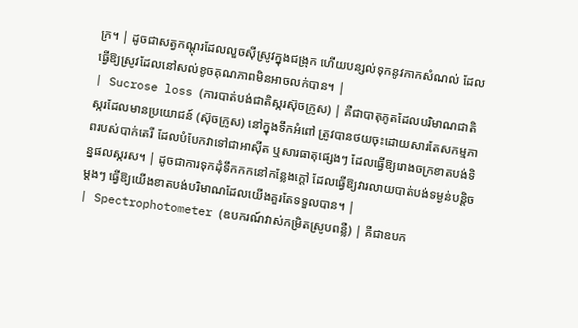ក្រ។ | ដូចជាសត្វកណ្តុរដែលលួចស៊ីស្រូវក្នុងជង្រុក ហើយបន្សល់ទុកនូវកាកសំណល់ ដែលធ្វើឱ្យស្រូវដែលនៅសល់ខូចគុណភាពមិនអាចលក់បាន។ |
| Sucrose loss (ការបាត់បង់ជាតិស្ករស៊ុចក្រូស) | គឺជាបាតុភូតដែលបរិមាណជាតិស្ករដែលមានប្រយោជន៍ (ស៊ុចក្រូស) នៅក្នុងទឹកអំពៅ ត្រូវបានថយចុះដោយសារតែសកម្មភាពរបស់បាក់តេរី ដែលបំបែកវាទៅជាអាស៊ីត ឬសារធាតុផ្សេងៗ ដែលធ្វើឱ្យរោងចក្រខាតបង់ទិន្នផលស្ករស។ | ដូចជាការទុកដុំទឹកកកនៅកន្លែងក្តៅ ដែលធ្វើឱ្យវារលាយបាត់បង់ទម្ងន់បន្តិចម្តងៗ ធ្វើឱ្យយើងខាតបង់បរិមាណដែលយើងគួរតែទទួលបាន។ |
| Spectrophotometer (ឧបករណ៍វាស់កម្រិតស្រូបពន្លឺ) | គឺជាឧបក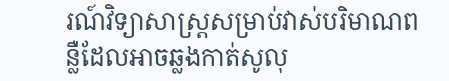រណ៍វិទ្យាសាស្ត្រសម្រាប់វាស់បរិមាណពន្លឺដែលអាចឆ្លងកាត់សូលុ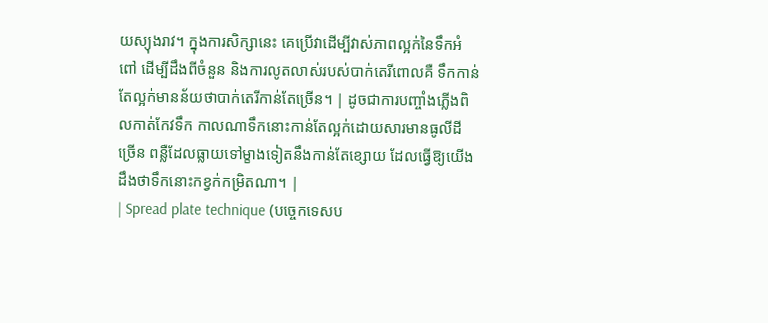យស្យុងរាវ។ ក្នុងការសិក្សានេះ គេប្រើវាដើម្បីវាស់ភាពល្អក់នៃទឹកអំពៅ ដើម្បីដឹងពីចំនួន និងការលូតលាស់របស់បាក់តេរីពោលគឺ ទឹកកាន់តែល្អក់មានន័យថាបាក់តេរីកាន់តែច្រើន។ | ដូចជាការបញ្ចាំងភ្លើងពិលកាត់កែវទឹក កាលណាទឹកនោះកាន់តែល្អក់ដោយសារមានធូលីដីច្រើន ពន្លឺដែលធ្លាយទៅម្ខាងទៀតនឹងកាន់តែខ្សោយ ដែលធ្វើឱ្យយើងដឹងថាទឹកនោះកខ្វក់កម្រិតណា។ |
| Spread plate technique (បច្ចេកទេសប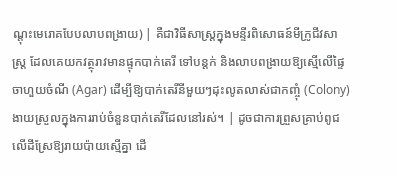ណ្ដុះមេរោគបែបលាបពង្រាយ) | គឺជាវិធីសាស្ត្រក្នុងមន្ទីរពិសោធន៍មីក្រូជីវសាស្ត្រ ដែលគេយកវត្ថុរាវមានផ្ទុកបាក់តេរី ទៅបន្តក់ និងលាបពង្រាយឱ្យស្មើលើផ្ទៃចាហួយចំណី (Agar) ដើម្បីឱ្យបាក់តេរីនីមួយៗដុះលូតលាស់ជាកញ្ចុំ (Colony) ងាយស្រួលក្នុងការរាប់ចំនួនបាក់តេរីដែលនៅរស់។ | ដូចជាការព្រួសគ្រាប់ពូជលើដីស្រែឱ្យរាយប៉ាយស្មើគ្នា ដើ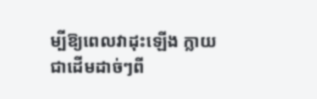ម្បីឱ្យពេលវាដុះឡើង ក្លាយជាដើមដាច់ៗពី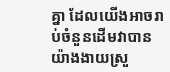គ្នា ដែលយើងអាចរាប់ចំនួនដើមវាបានយ៉ាងងាយស្រួ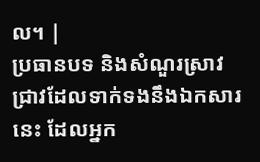ល។ |
ប្រធានបទ និងសំណួរស្រាវជ្រាវដែលទាក់ទងនឹងឯកសារនេះ ដែលអ្នក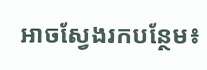អាចស្វែងរកបន្ថែម៖